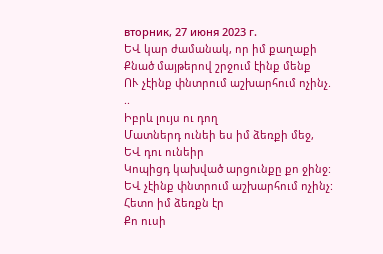вторник, 27 июня 2023 г.
ԵՎ կար ժամանակ, որ իմ քաղաքի
Քնած մայթերով շրջում էինք մենք
ՈՒ չէինք փնտրում աշխարհում ոչինչ.
..
Իբրև լույս ու դող
Մատներդ ունեի ես իմ ձեռքի մեջ,
ԵՎ դու ունեիր
Կոպիցդ կախված արցունքը քո ջինջ:
ԵՎ չէինք փնտրում աշխարհում ոչինչ:
Հետո իմ ձեռքն էր
Քո ուսի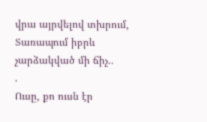վրա այրվելով տխրում,
Տառապում իբրև չարձակված մի ճիչ..
.
Ուսը, քո ուսն էր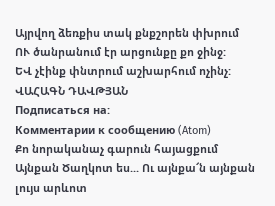Այրվող ձեռքիս տակ քնքշորեն փխրում
ՈՒ ծանրանում էր արցունքը քո ջինջ:
ԵՎ չէինք փնտրում աշխարհում ոչինչ:
ՎԱՀԱԳՆ ԴԱՎԹՅԱՆ
Подписаться на:
Комментарии к сообщению (Atom)
Քո նորականաչ գարուն հայացքում Այնքան Ծաղկոտ ես... Ու այնքա՜ն այնքան լույս արևոտ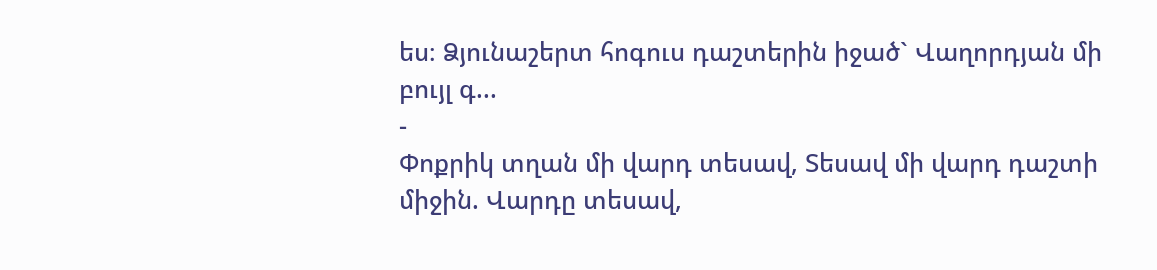ես։ Ձյունաշերտ հոգուս դաշտերին իջած` Վաղորդյան մի բույլ գ...
-
Փոքրիկ տղան մի վարդ տեսավ, Տեսավ մի վարդ դաշտի միջին. Վարդը տեսավ,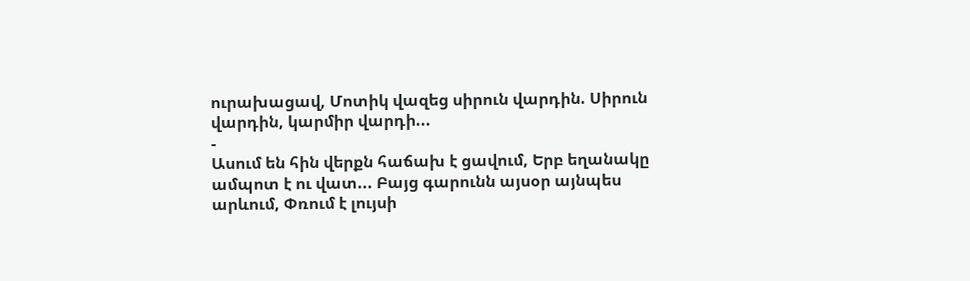ուրախացավ, Մոտիկ վազեց սիրուն վարդին. Սիրուն վարդին, կարմիր վարդի...
-
Ասում են հին վերքն հաճախ է ցավում, Երբ եղանակը ամպոտ է ու վատ... Բայց գարունն այսօր այնպես արևում, Փռում է լույսի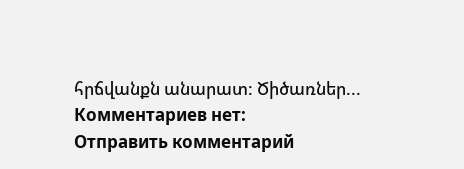հրճվանքն անարատ: Ծիծառներ...
Комментариев нет:
Отправить комментарий